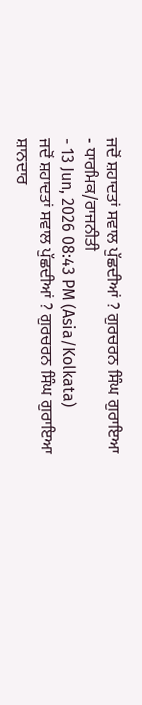ਜਦੋਂ ਸ਼ਹਾਦਤਾਂ ਸਵਾਲ ਪੁੱਛਦੀਆਂ ? ਗੁਰਚਰਨ ਸਿੰਘ ਗੁਰਾਇਆ
- ਧਾਰਮਿਕ/ਰਾਜਨੀਤੀ
- 13 Jun, 2026 08:43 PM (Asia/Kolkata)
ਜਦੋਂ ਸ਼ਹਾਦਤਾਂ ਸਵਾਲ ਪੁੱਛਦੀਆਂ ? ਗੁਰਚਰਨ ਸਿੰਘ ਗੁਰਾਇਆ
ਸ਼ਾਨਦਾਰ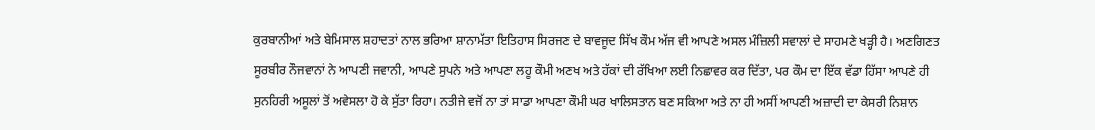ਕੁਰਬਾਨੀਆਂ ਅਤੇ ਬੇਮਿਸਾਲ ਸ਼ਹਾਦਤਾਂ ਨਾਲ ਭਰਿਆ ਸ਼ਾਨਾਮੱਤਾ ਇਤਿਹਾਸ ਸਿਰਜਣ ਦੇ ਬਾਵਜੂਦ ਸਿੱਖ ਕੌਮ ਅੱਜ ਵੀ ਆਪਣੇ ਅਸਲ ਮੰਜ਼ਿਲੀ ਸਵਾਲਾਂ ਦੇ ਸਾਹਮਣੇ ਖੜ੍ਹੀ ਹੈ। ਅਣਗਿਣਤ ਸੂਰਬੀਰ ਨੌਜਵਾਨਾਂ ਨੇ ਆਪਣੀ ਜਵਾਨੀ, ਆਪਣੇ ਸੁਪਨੇ ਅਤੇ ਆਪਣਾ ਲਹੂ ਕੌਮੀ ਅਣਖ ਅਤੇ ਹੱਕਾਂ ਦੀ ਰੱਖਿਆ ਲਈ ਨਿਛਾਵਰ ਕਰ ਦਿੱਤਾ, ਪਰ ਕੌਮ ਦਾ ਇੱਕ ਵੱਡਾ ਹਿੱਸਾ ਆਪਣੇ ਹੀ ਸੁਨਹਿਰੀ ਅਸੂਲਾਂ ਤੋਂ ਅਵੇਸਲਾ ਹੋ ਕੇ ਸੁੱਤਾ ਰਿਹਾ। ਨਤੀਜੇ ਵਜੋਂ ਨਾ ਤਾਂ ਸਾਡਾ ਆਪਣਾ ਕੌਮੀ ਘਰ ਖਾਲਿਸਤਾਨ ਬਣ ਸਕਿਆ ਅਤੇ ਨਾ ਹੀ ਅਸੀਂ ਆਪਣੀ ਅਜ਼ਾਦੀ ਦਾ ਕੇਸਰੀ ਨਿਸ਼ਾਨ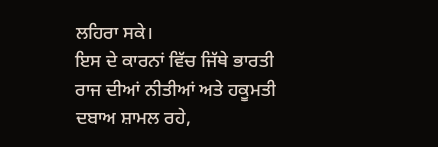ਲਹਿਰਾ ਸਕੇ।
ਇਸ ਦੇ ਕਾਰਨਾਂ ਵਿੱਚ ਜਿੱਥੇ ਭਾਰਤੀ ਰਾਜ ਦੀਆਂ ਨੀਤੀਆਂ ਅਤੇ ਹਕੂਮਤੀ ਦਬਾਅ ਸ਼ਾਮਲ ਰਹੇ,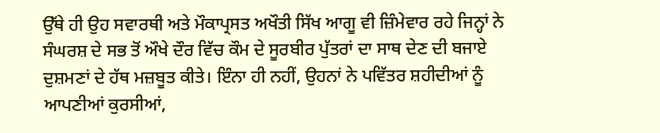ਉੱਥੇ ਹੀ ਉਹ ਸਵਾਰਥੀ ਅਤੇ ਮੌਕਾਪ੍ਰਸਤ ਅਖੌਤੀ ਸਿੱਖ ਆਗੂ ਵੀ ਜ਼ਿੰਮੇਵਾਰ ਰਹੇ ਜਿਨ੍ਹਾਂ ਨੇ ਸੰਘਰਸ਼ ਦੇ ਸਭ ਤੋਂ ਔਖੇ ਦੌਰ ਵਿੱਚ ਕੌਮ ਦੇ ਸੂਰਬੀਰ ਪੁੱਤਰਾਂ ਦਾ ਸਾਥ ਦੇਣ ਦੀ ਬਜਾਏ ਦੁਸ਼ਮਣਾਂ ਦੇ ਹੱਥ ਮਜ਼ਬੂਤ ਕੀਤੇ। ਇੰਨਾ ਹੀ ਨਹੀਂ, ਉਹਨਾਂ ਨੇ ਪਵਿੱਤਰ ਸ਼ਹੀਦੀਆਂ ਨੂੰ ਆਪਣੀਆਂ ਕੁਰਸੀਆਂ,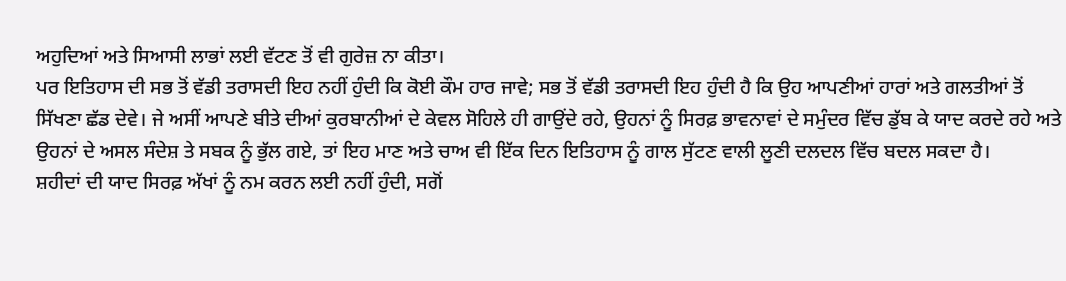ਅਹੁਦਿਆਂ ਅਤੇ ਸਿਆਸੀ ਲਾਭਾਂ ਲਈ ਵੱਟਣ ਤੋਂ ਵੀ ਗੁਰੇਜ਼ ਨਾ ਕੀਤਾ।
ਪਰ ਇਤਿਹਾਸ ਦੀ ਸਭ ਤੋਂ ਵੱਡੀ ਤਰਾਸਦੀ ਇਹ ਨਹੀਂ ਹੁੰਦੀ ਕਿ ਕੋਈ ਕੌਮ ਹਾਰ ਜਾਵੇ; ਸਭ ਤੋਂ ਵੱਡੀ ਤਰਾਸਦੀ ਇਹ ਹੁੰਦੀ ਹੈ ਕਿ ਉਹ ਆਪਣੀਆਂ ਹਾਰਾਂ ਅਤੇ ਗਲਤੀਆਂ ਤੋਂ ਸਿੱਖਣਾ ਛੱਡ ਦੇਵੇ। ਜੇ ਅਸੀਂ ਆਪਣੇ ਬੀਤੇ ਦੀਆਂ ਕੁਰਬਾਨੀਆਂ ਦੇ ਕੇਵਲ ਸੋਹਿਲੇ ਹੀ ਗਾਉਂਦੇ ਰਹੇ, ਉਹਨਾਂ ਨੂੰ ਸਿਰਫ਼ ਭਾਵਨਾਵਾਂ ਦੇ ਸਮੁੰਦਰ ਵਿੱਚ ਡੁੱਬ ਕੇ ਯਾਦ ਕਰਦੇ ਰਹੇ ਅਤੇ ਉਹਨਾਂ ਦੇ ਅਸਲ ਸੰਦੇਸ਼ ਤੇ ਸਬਕ ਨੂੰ ਭੁੱਲ ਗਏ, ਤਾਂ ਇਹ ਮਾਣ ਅਤੇ ਚਾਅ ਵੀ ਇੱਕ ਦਿਨ ਇਤਿਹਾਸ ਨੂੰ ਗਾਲ ਸੁੱਟਣ ਵਾਲੀ ਲੂਣੀ ਦਲਦਲ ਵਿੱਚ ਬਦਲ ਸਕਦਾ ਹੈ।
ਸ਼ਹੀਦਾਂ ਦੀ ਯਾਦ ਸਿਰਫ਼ ਅੱਖਾਂ ਨੂੰ ਨਮ ਕਰਨ ਲਈ ਨਹੀਂ ਹੁੰਦੀ, ਸਗੋਂ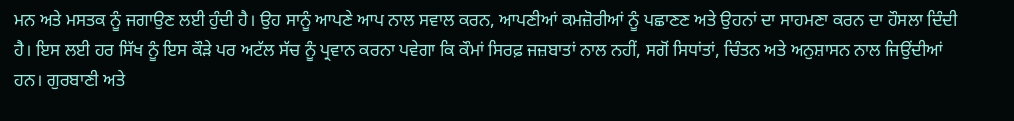ਮਨ ਅਤੇ ਮਸਤਕ ਨੂੰ ਜਗਾਉਣ ਲਈ ਹੁੰਦੀ ਹੈ। ਉਹ ਸਾਨੂੰ ਆਪਣੇ ਆਪ ਨਾਲ ਸਵਾਲ ਕਰਨ, ਆਪਣੀਆਂ ਕਮਜ਼ੋਰੀਆਂ ਨੂੰ ਪਛਾਣਣ ਅਤੇ ਉਹਨਾਂ ਦਾ ਸਾਹਮਣਾ ਕਰਨ ਦਾ ਹੌਸਲਾ ਦਿੰਦੀ ਹੈ। ਇਸ ਲਈ ਹਰ ਸਿੱਖ ਨੂੰ ਇਸ ਕੌੜੇ ਪਰ ਅਟੱਲ ਸੱਚ ਨੂੰ ਪ੍ਰਵਾਨ ਕਰਨਾ ਪਵੇਗਾ ਕਿ ਕੌਮਾਂ ਸਿਰਫ਼ ਜਜ਼ਬਾਤਾਂ ਨਾਲ ਨਹੀਂ, ਸਗੋਂ ਸਿਧਾਂਤਾਂ, ਚਿੰਤਨ ਅਤੇ ਅਨੁਸ਼ਾਸਨ ਨਾਲ ਜਿਉਂਦੀਆਂ ਹਨ। ਗੁਰਬਾਣੀ ਅਤੇ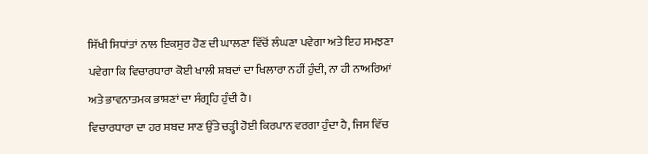ਸਿੱਖੀ ਸਿਧਾਂਤਾਂ ਨਾਲ ਇਕਸੁਰ ਹੋਣ ਦੀ ਘਾਲਣਾ ਵਿੱਚੋਂ ਲੰਘਣਾ ਪਵੇਗਾ ਅਤੇ ਇਹ ਸਮਝਣਾ ਪਵੇਗਾ ਕਿ ਵਿਚਾਰਧਾਰਾ ਕੋਈ ਖਾਲੀ ਸ਼ਬਦਾਂ ਦਾ ਖਿਲਾਰਾ ਨਹੀਂ ਹੁੰਦੀ, ਨਾ ਹੀ ਨਾਅਰਿਆਂ ਅਤੇ ਭਾਵਨਾਤਮਕ ਭਾਸ਼ਣਾਂ ਦਾ ਸੰਗ੍ਰਹਿ ਹੁੰਦੀ ਹੈ।
ਵਿਚਾਰਧਾਰਾ ਦਾ ਹਰ ਸ਼ਬਦ ਸਾਣ ਉੱਤੇ ਚੜ੍ਹੀ ਹੋਈ ਕਿਰਪਾਨ ਵਰਗਾ ਹੁੰਦਾ ਹੈ, ਜਿਸ ਵਿੱਚ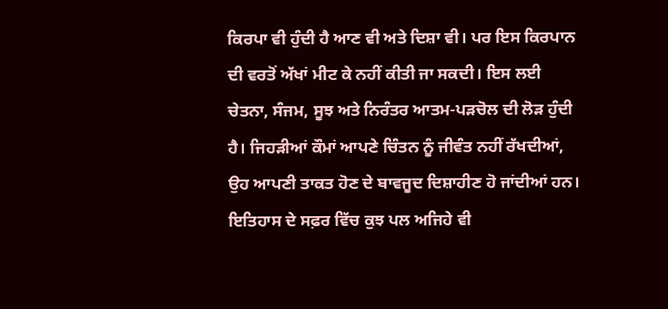ਕਿਰਪਾ ਵੀ ਹੁੰਦੀ ਹੈ ਆਣ ਵੀ ਅਤੇ ਦਿਸ਼ਾ ਵੀ। ਪਰ ਇਸ ਕਿਰਪਾਨ ਦੀ ਵਰਤੋਂ ਅੱਖਾਂ ਮੀਟ ਕੇ ਨਹੀਂ ਕੀਤੀ ਜਾ ਸਕਦੀ। ਇਸ ਲਈ ਚੇਤਨਾ, ਸੰਜਮ, ਸੂਝ ਅਤੇ ਨਿਰੰਤਰ ਆਤਮ-ਪੜਚੋਲ ਦੀ ਲੋੜ ਹੁੰਦੀ ਹੈ। ਜਿਹੜੀਆਂ ਕੌਮਾਂ ਆਪਣੇ ਚਿੰਤਨ ਨੂੰ ਜੀਵੰਤ ਨਹੀਂ ਰੱਖਦੀਆਂ, ਉਹ ਆਪਣੀ ਤਾਕਤ ਹੋਣ ਦੇ ਬਾਵਜੂਦ ਦਿਸ਼ਾਹੀਣ ਹੋ ਜਾਂਦੀਆਂ ਹਨ।
ਇਤਿਹਾਸ ਦੇ ਸਫ਼ਰ ਵਿੱਚ ਕੁਝ ਪਲ ਅਜਿਹੇ ਵੀ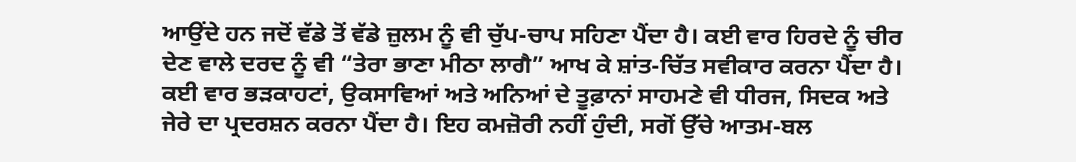ਆਉਂਦੇ ਹਨ ਜਦੋਂ ਵੱਡੇ ਤੋਂ ਵੱਡੇ ਜ਼ੁਲਮ ਨੂੰ ਵੀ ਚੁੱਪ-ਚਾਪ ਸਹਿਣਾ ਪੈਂਦਾ ਹੈ। ਕਈ ਵਾਰ ਹਿਰਦੇ ਨੂੰ ਚੀਰ ਦੇਣ ਵਾਲੇ ਦਰਦ ਨੂੰ ਵੀ “ਤੇਰਾ ਭਾਣਾ ਮੀਠਾ ਲਾਗੈ” ਆਖ ਕੇ ਸ਼ਾਂਤ-ਚਿੱਤ ਸਵੀਕਾਰ ਕਰਨਾ ਪੈਂਦਾ ਹੈ। ਕਈ ਵਾਰ ਭੜਕਾਹਟਾਂ, ਉਕਸਾਵਿਆਂ ਅਤੇ ਅਨਿਆਂ ਦੇ ਤੂਫ਼ਾਨਾਂ ਸਾਹਮਣੇ ਵੀ ਧੀਰਜ, ਸਿਦਕ ਅਤੇ ਜੇਰੇ ਦਾ ਪ੍ਰਦਰਸ਼ਨ ਕਰਨਾ ਪੈਂਦਾ ਹੈ। ਇਹ ਕਮਜ਼ੋਰੀ ਨਹੀਂ ਹੁੰਦੀ, ਸਗੋਂ ਉੱਚੇ ਆਤਮ-ਬਲ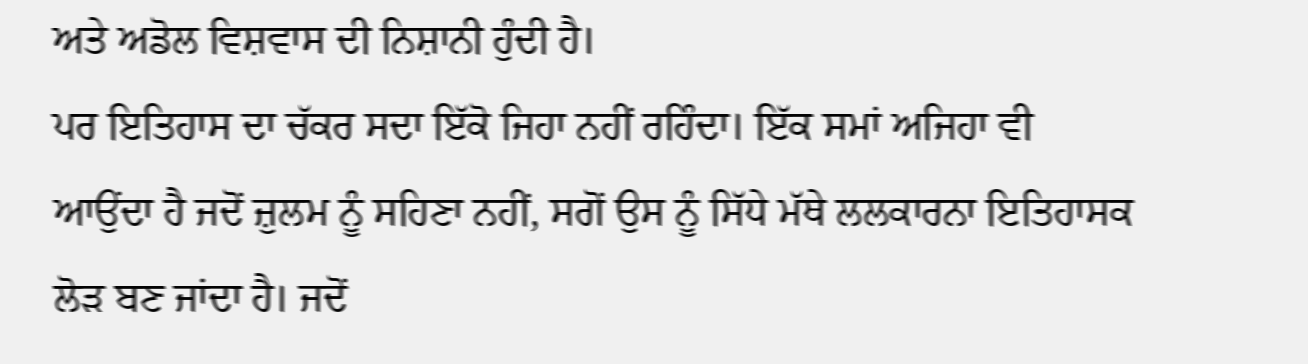ਅਤੇ ਅਡੋਲ ਵਿਸ਼ਵਾਸ ਦੀ ਨਿਸ਼ਾਨੀ ਹੁੰਦੀ ਹੈ।
ਪਰ ਇਤਿਹਾਸ ਦਾ ਚੱਕਰ ਸਦਾ ਇੱਕੋ ਜਿਹਾ ਨਹੀਂ ਰਹਿੰਦਾ। ਇੱਕ ਸਮਾਂ ਅਜਿਹਾ ਵੀ ਆਉਂਦਾ ਹੈ ਜਦੋਂ ਜ਼ੁਲਮ ਨੂੰ ਸਹਿਣਾ ਨਹੀਂ, ਸਗੋਂ ਉਸ ਨੂੰ ਸਿੱਧੇ ਮੱਥੇ ਲਲਕਾਰਨਾ ਇਤਿਹਾਸਕ ਲੋੜ ਬਣ ਜਾਂਦਾ ਹੈ। ਜਦੋਂ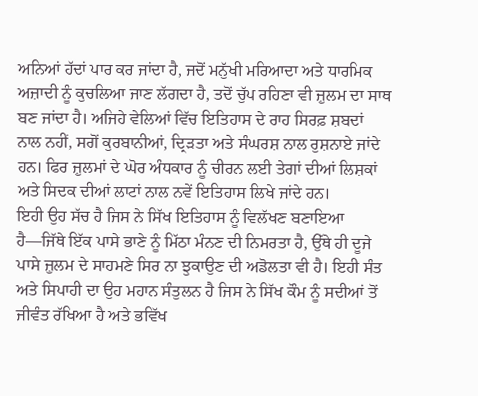ਅਨਿਆਂ ਹੱਦਾਂ ਪਾਰ ਕਰ ਜਾਂਦਾ ਹੈ, ਜਦੋਂ ਮਨੁੱਖੀ ਮਰਿਆਦਾ ਅਤੇ ਧਾਰਮਿਕ ਅਜ਼ਾਦੀ ਨੂੰ ਕੁਚਲਿਆ ਜਾਣ ਲੱਗਦਾ ਹੈ, ਤਦੋਂ ਚੁੱਪ ਰਹਿਣਾ ਵੀ ਜ਼ੁਲਮ ਦਾ ਸਾਥ ਬਣ ਜਾਂਦਾ ਹੈ। ਅਜਿਹੇ ਵੇਲਿਆਂ ਵਿੱਚ ਇਤਿਹਾਸ ਦੇ ਰਾਹ ਸਿਰਫ਼ ਸ਼ਬਦਾਂ ਨਾਲ ਨਹੀਂ, ਸਗੋਂ ਕੁਰਬਾਨੀਆਂ, ਦ੍ਰਿੜਤਾ ਅਤੇ ਸੰਘਰਸ਼ ਨਾਲ ਰੁਸ਼ਨਾਏ ਜਾਂਦੇ ਹਨ। ਫਿਰ ਜ਼ੁਲਮਾਂ ਦੇ ਘੋਰ ਅੰਧਕਾਰ ਨੂੰ ਚੀਰਨ ਲਈ ਤੇਗਾਂ ਦੀਆਂ ਲਿਸ਼ਕਾਂ ਅਤੇ ਸਿਦਕ ਦੀਆਂ ਲਾਟਾਂ ਨਾਲ ਨਵੇਂ ਇਤਿਹਾਸ ਲਿਖੇ ਜਾਂਦੇ ਹਨ।
ਇਹੀ ਉਹ ਸੱਚ ਹੈ ਜਿਸ ਨੇ ਸਿੱਖ ਇਤਿਹਾਸ ਨੂੰ ਵਿਲੱਖਣ ਬਣਾਇਆ ਹੈ—ਜਿੱਥੇ ਇੱਕ ਪਾਸੇ ਭਾਣੇ ਨੂੰ ਮਿੱਠਾ ਮੰਨਣ ਦੀ ਨਿਮਰਤਾ ਹੈ, ਉੱਥੇ ਹੀ ਦੂਜੇ ਪਾਸੇ ਜ਼ੁਲਮ ਦੇ ਸਾਹਮਣੇ ਸਿਰ ਨਾ ਝੁਕਾਉਣ ਦੀ ਅਡੋਲਤਾ ਵੀ ਹੈ। ਇਹੀ ਸੰਤ ਅਤੇ ਸਿਪਾਹੀ ਦਾ ਉਹ ਮਹਾਨ ਸੰਤੁਲਨ ਹੈ ਜਿਸ ਨੇ ਸਿੱਖ ਕੌਮ ਨੂੰ ਸਦੀਆਂ ਤੋਂ ਜੀਵੰਤ ਰੱਖਿਆ ਹੈ ਅਤੇ ਭਵਿੱਖ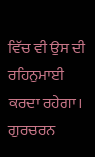ਵਿੱਚ ਵੀ ਉਸ ਦੀ ਰਹਿਨੁਮਾਈ ਕਰਦਾ ਰਹੇਗਾ।
ਗੁਰਚਰਨ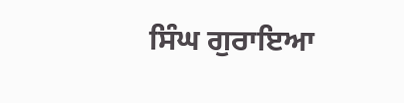ਸਿੰਘ ਗੁਰਾਇਆ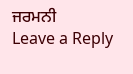ਜਰਮਨੀ
Leave a Reply